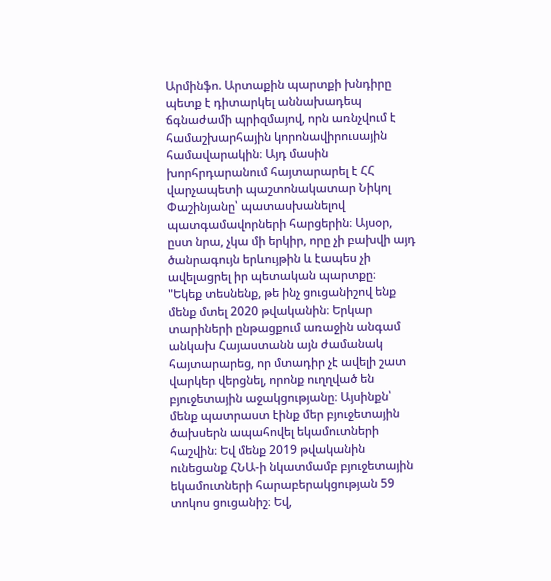Արմինֆո. Արտաքին պարտքի խնդիրը պետք է դիտարկել աննախադեպ ճգնաժամի պրիզմայով, որն առնչվում է համաշխարհային կորոնավիրուսային համավարակին։ Այդ մասին խորհրդարանում հայտարարել է ՀՀ վարչապետի պաշտոնակատար Նիկոլ Փաշինյանը՝ պատասխանելով պատգամավորների հարցերին։ Այսօր, ըստ նրա, չկա մի երկիր, որը չի բախվի այդ ծանրագույն երևույթին և էապես չի ավելացրել իր պետական պարտքը։
"Եկեք տեսնենք, թե ինչ ցուցանիշով ենք մենք մտել 2020 թվականին։ Երկար տարիների ընթացքում առաջին անգամ անկախ Հայաստանն այն ժամանակ հայտարարեց, որ մտադիր չէ ավելի շատ վարկեր վերցնել, որոնք ուղղված են բյուջետային աջակցությանը։ Այսինքն՝ մենք պատրաստ էինք մեր բյուջետային ծախսերն ապահովել եկամուտների հաշվին։ Եվ մենք 2019 թվականին ունեցանք ՀՆԱ-ի նկատմամբ բյուջետային եկամուտների հարաբերակցության 59 տոկոս ցուցանիշ։ Եվ,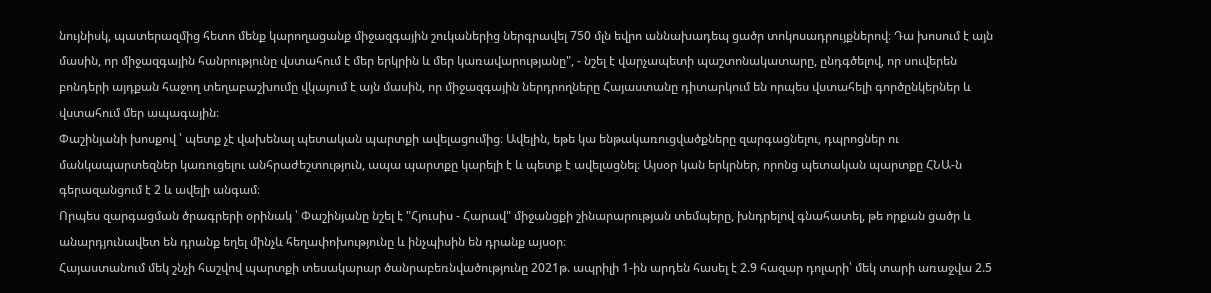նույնիսկ, պատերազմից հետո մենք կարողացանք միջազգային շուկաներից ներգրավել 750 մլն եվրո աննախադեպ ցածր տոկոսադրույքներով։ Դա խոսում է այն մասին, որ միջազգային հանրությունը վստահում է մեր երկրին և մեր կառավարությանը", - նշել է վարչապետի պաշտոնակատարը, ընդգծելով, որ սուվերեն բոնդերի այդքան հաջող տեղաբաշխումը վկայում է այն մասին, որ միջազգային ներդրողները Հայաստանը դիտարկում են որպես վստահելի գործընկերներ և վստահում մեր ապագային։
Փաշինյանի խոսքով ՝ պետք չէ վախենալ պետական պարտքի ավելացումից։ Ավելին, եթե կա ենթակառուցվածքները զարգացնելու, դպրոցներ ու մանկապարտեզներ կառուցելու անհրաժեշտություն, ապա պարտքը կարելի է և պետք է ավելացնել։ Այսօր կան երկրներ, որոնց պետական պարտքը ՀՆԱ-ն գերազանցում է 2 և ավելի անգամ։
Որպես զարգացման ծրագրերի օրինակ ՝ Փաշինյանը նշել է "Հյուսիս - Հարավ" միջանցքի շինարարության տեմպերը, խնդրելով գնահատել, թե որքան ցածր և անարդյունավետ են դրանք եղել մինչև հեղափոխությունը և ինչպիսին են դրանք այսօր։
Հայաստանում մեկ շնչի հաշվով պարտքի տեսակարար ծանրաբեռնվածությունը 2021թ. ապրիլի 1-ին արդեն հասել է 2.9 հազար դոլարի՝ մեկ տարի առաջվա 2.5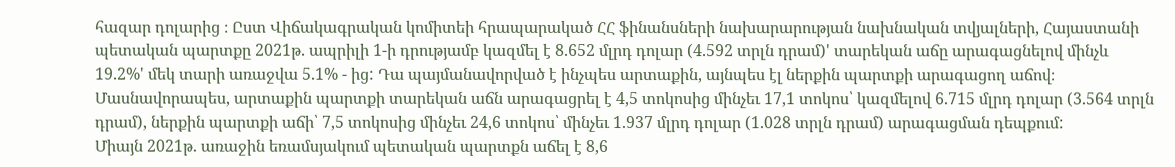հազար դոլարից ։ Ըստ Վիճակագրական կոմիտեի հրապարակած ՀՀ ֆինանսների նախարարության նախնական տվյալների, Հայաստանի պետական պարտքը 2021թ. ապրիլի 1-ի դրությամբ կազմել է 8.652 մլրդ դոլար (4.592 տրլն դրամ)' տարեկան աճը արագացնելով մինչև 19.2%' մեկ տարի առաջվա 5.1% - ից: Դա պայմանավորված է ինչպես արտաքին, այնպես էլ ներքին պարտքի արագացող աճով։ Մասնավորապես, արտաքին պարտքի տարեկան աճն արագացրել է 4,5 տոկոսից մինչեւ 17,1 տոկոս՝ կազմելով 6.715 մլրդ դոլար (3.564 տրլն դրամ), ներքին պարտքի աճի՝ 7,5 տոկոսից մինչեւ 24,6 տոկոս՝ մինչեւ 1.937 մլրդ դոլար (1.028 տրլն դրամ) արագացման դեպքում:
Միայն 2021թ. առաջին եռամսյակում պետական պարտքն աճել է 8,6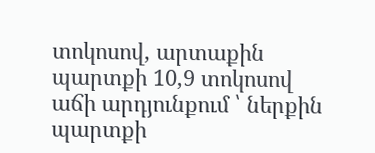տոկոսով, արտաքին պարտքի 10,9 տոկոսով աճի արդյունքում ՝ ներքին պարտքի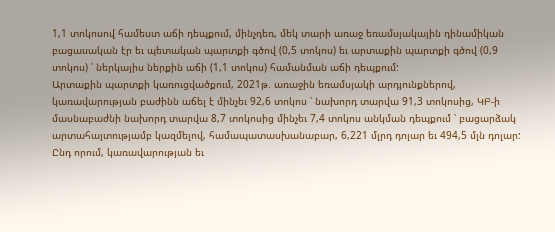1,1 տոկոսով համեստ աճի դեպքում, մինչդեռ, մեկ տարի առաջ եռամսյակային դինամիկան բացասական էր եւ պետական պարտքի գծով (0,5 տոկոս) եւ արտաքին պարտքի գծով (0,9 տոկոս) ՝ ներկայիս ներքին աճի (1,1 տոկոս) համանման աճի դեպքում:
Արտաքին պարտքի կառուցվածքում, 2021թ. առաջին եռամսյակի արդյունքներով, կառավարության բաժինն աճել է մինչեւ 92,6 տոկոս ՝ նախորդ տարվա 91,3 տոկոսից, ԿԲ-ի մասնաբաժնի նախորդ տարվա 8,7 տոկոսից մինչեւ 7,4 տոկոս անկման դեպքում ՝ բացարձակ արտահայտությամբ կազմելով, համապատասխանաբար, 6,221 մլրդ դոլար եւ 494,5 մլն դոլար: Ընդ որում, կառավարության եւ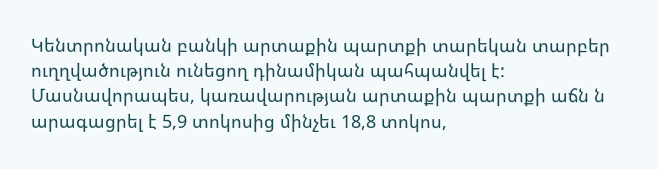Կենտրոնական բանկի արտաքին պարտքի տարեկան տարբեր ուղղվածություն ունեցող դինամիկան պահպանվել է: Մասնավորապես, կառավարության արտաքին պարտքի աճն ն արագացրել է 5,9 տոկոսից մինչեւ 18,8 տոկոս,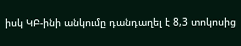իսկ ԿԲ-ինի անկումը դանդաղել է 8,3 տոկոսից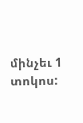մինչեւ 1 տոկոս: